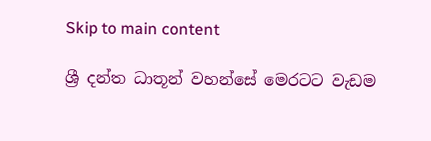Skip to main content

ශ්‍රී දන්ත ධාතූන් වහන්සේ මෙරටට වැඩම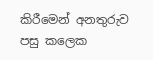කිරීමෙන් අනතුරුව පසු කලෙක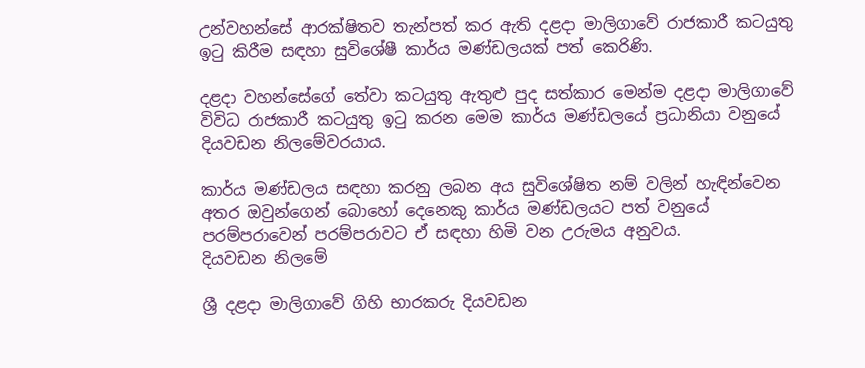උන්වහන්සේ ආරක්ෂිතව තැන්පත් කර ඇති දළදා මාලිගාවේ රාජකාරී කටයුතු ඉටු කිරීම සඳහා සුවිශේෂී කාර්ය මණ්ඩලයක් පත් කෙරිණි.

දළදා වහන්සේගේ තේවා කටයුතු ඇතුළු පුද සත්කාර මෙන්ම දළදා මාලිගාවේ විවිධ රාජකාරී කටයුතු ඉටු කරන මෙම කාර්ය මණ්ඩලයේ ප්‍රධානියා වනුයේ දියවඩන නිලමේවරයාය.

කාර්ය මණ්ඩලය සඳහා කරනු ලබන අය සුවිශේෂිත නම් වලින් හැඳින්වෙන අතර ඔවුන්ගෙන් බොහෝ දෙනෙකු කාර්ය මණ්ඩලයට පත් වනුයේ පරම්පරාවෙන් පරම්පරාවට ඒ සඳහා හිමි වන උරුමය අනුවය.
දියවඩන නිලමේ

ශ්‍රී දළදා මාලිගාවේ ගිහි භාරකරු දියවඩන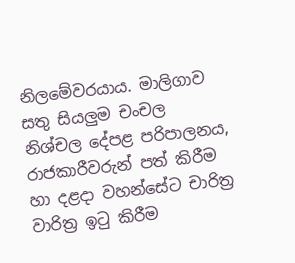නිලමේවරයාය. මාලිගාව සතු සියලුම චංචල නිශ්චල දේපළ පරිපාලනය, රාජකාරීවරුන් පත් කිරීම හා දළදා වහන්සේට චාරිත්‍ර වාරිත්‍ර ඉටු කිරීම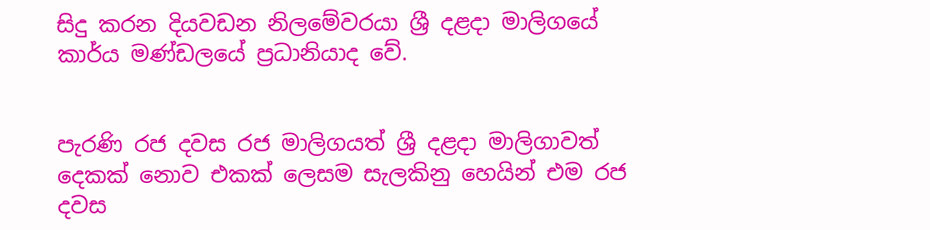සිදු කරන දියවඩන නිලමේවරයා ශ්‍රී දළදා මාලිගයේ කාර්ය මණ්ඩලයේ ප්‍රධානියාද වේ.


පැරණි රජ දවස රජ මාලිගයත් ශ්‍රී දළදා මාලිගාවත් දෙකක් නොව එකක් ලෙසම සැලකිනු හෙයින් එම රජ දවස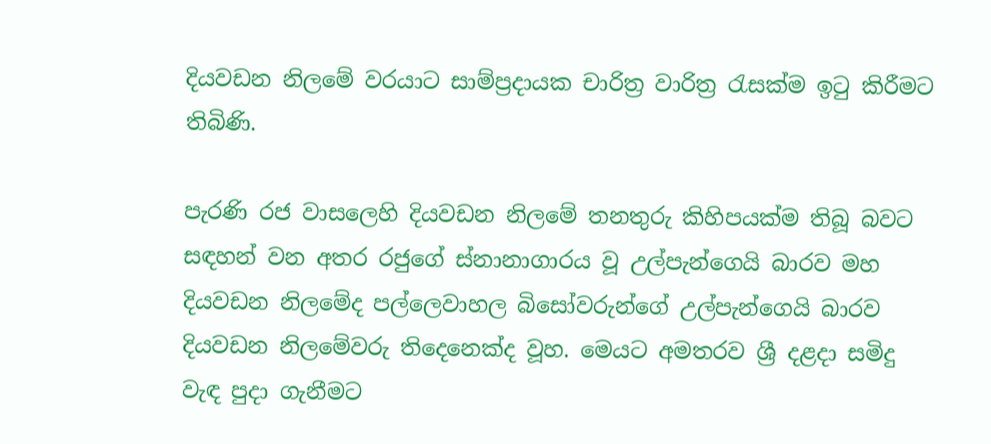දියවඩන නිලමේ වරයාට සාම්ප්‍රදායක චාරිත්‍ර වාරිත්‍ර රැසක්ම ඉටු කිරීමට තිබිණි.

පැරණි රජ වාසලෙහි දියවඩන නිලමේ තනතුරු කිහිපයක්ම තිබූ බවට සඳහන් වන අතර රජුගේ ස්නානාගාරය වූ උල්පැන්ගෙයි බාරව මහ දියවඩන නිලමේද පල්ලෙවාහල බිසෝවරුන්ගේ උල්පැන්ගෙයි බාරව දියවඩන නිලමේවරු තිදෙනෙක්ද වූහ. මෙයට අමතරව ශ්‍රී දළදා සමිදු වැඳ පුදා ගැනීමට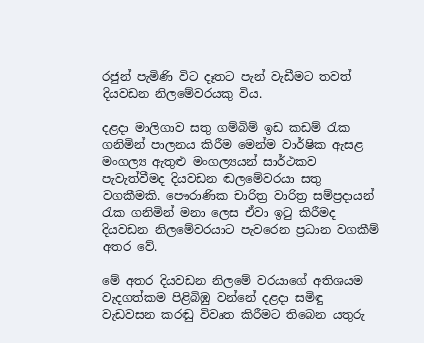රජුන් පැමිණි විට දෑතට පැන් වැඩීමට තවත් දියවඩන නිලමේවරයකු විය.

දළදා මාලිගාව සතු ගම්බිම් ඉඩ කඩම් රැක ගනිමින් පාලනය කිරීම මෙන්ම වාර්ෂික ඇසළ මංගල්‍ය ඇතුළු මංගල්‍යයන් සාර්ථකව පැවැත්වීමද දියවඩන ඬලමේවරයා සතු වගකීමකි. පෞරාණික චාරිත්‍ර වාරිත්‍ර සම්ප්‍රදායන් රැක ගනිමින් මනා ලෙස ඒවා ඉටු කිරීමද දියවඩන නිලමේවරයාට පැවරෙන ප්‍රධාන වගකීම් අතර වේ.

මේ අතර දියවඩන නිලමේ වරයාගේ අතිශයම වැදගත්කම පිළිබිඹු වන්නේ දළදා සමිඳු වැඩවසන කරඬු විවෘත කිරීමට තිබෙන යතුරු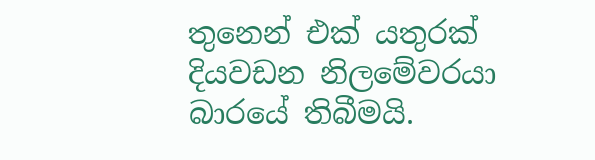තුනෙන් එක් යතුරක් දියවඩන නිලමේවරයා බාරයේ තිබීමයි.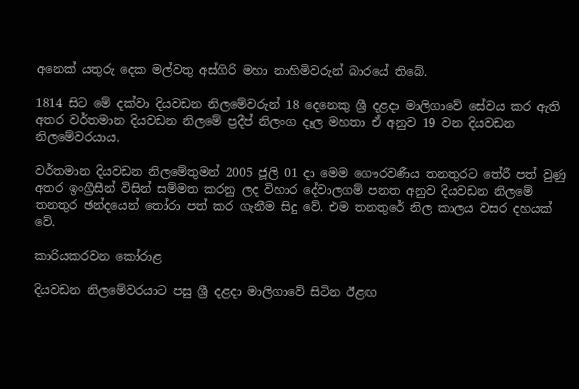අනෙක් යතුරු දෙක මල්වතු අස්ගිරි මහා නාහිමිවරුන් බාරයේ තිබේ.

1814 සිට මේ දක්වා දියවඩන නිලමේවරුන් 18 දෙනෙකු ශ්‍රී දළදා මාලිගාවේ සේවය කර ඇති අතර වර්තමාන දියවඩන නිලමේ ප්‍රදීප් නිලංග දෑල මහතා ඒ අනුව 19 වන දියවඩන නිලමේවරයාය.

වර්තමාන දියවඩන නිලමේතුමන් 2005 ජූලි 01 දා මෙම ගෞරවණීය තනතුරට තේරී පත් වුණු අතර ඉංග්‍රීසීන් විසින් සම්මත කරනු ලද විහාර දේවාලගම් පනත අනුව දියවඩන නිලමේ තනතුර ඡන්දයෙන් තෝරා පත් කර ගැනීම සිදු වේ. එම තනතුරේ නිල කාලය වසර දහයක් වේ.

කාරියකරවන කෝරාළ

දියවඩන නිලමේවරයාට පසු ශ්‍රී දළදා මාලිගාවේ සිටින ඊළඟ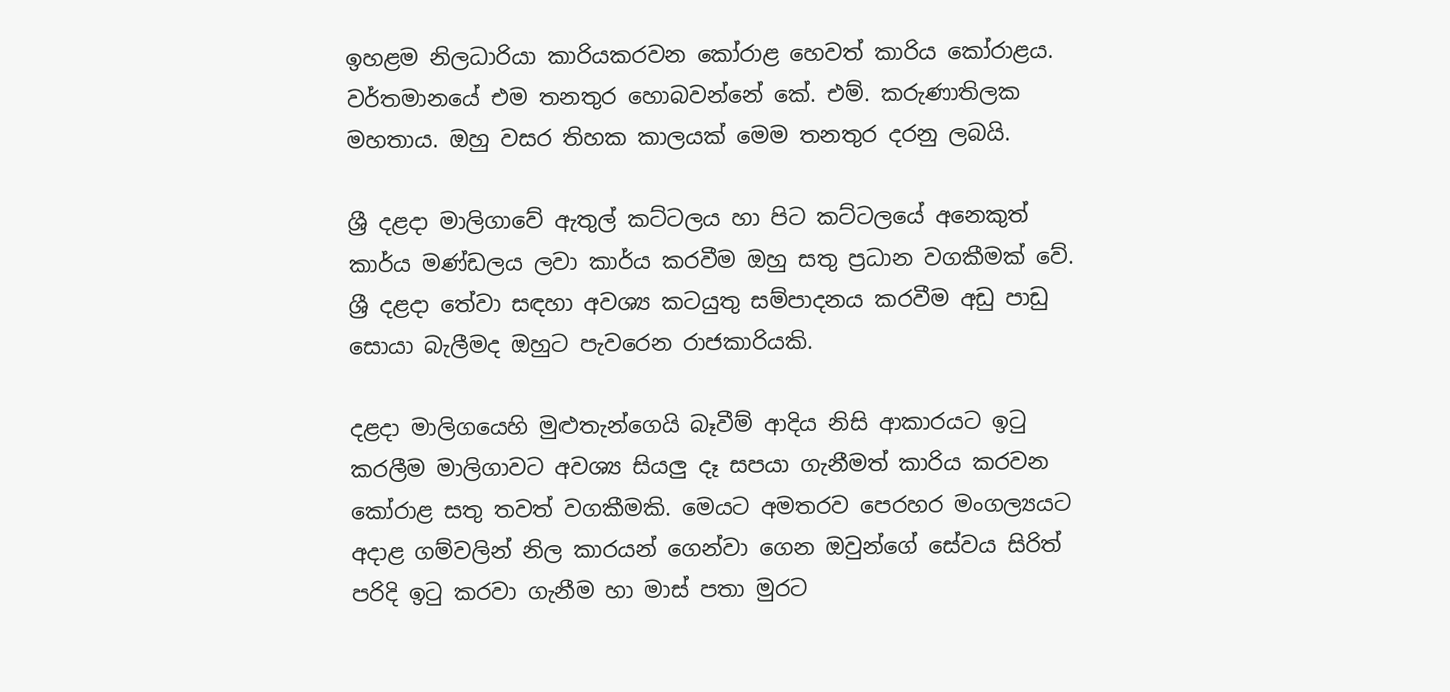ඉහළම නිලධාරියා කාරියකරවන කෝරාළ හෙවත් කාරිය කෝරාළය. වර්තමානයේ එම තනතුර හොබවන්නේ කේ. එම්. කරුණාතිලක මහතාය. ඔහු වසර තිහක කාලයක් මෙම තනතුර දරනු ලබයි.

ශ්‍රී දළදා මාලිගාවේ ඇතුල් කට්ටලය හා පිට කට්ටලයේ අනෙකුත් කාර්ය මණ්ඩලය ලවා කාර්ය කරවීම ඔහු සතු ප්‍රධාන වගකීමක් වේ. ශ්‍රී දළදා තේවා සඳහා අවශ්‍ය කටයුතු සම්පාදනය කරවීම අඩු පාඩු සොයා බැලීමද ඔහුට පැවරෙන රාජකාරියකි.

දළදා මාලිගයෙහි මුළුතැන්ගෙයි බෑවීම් ආදිය නිසි ආකාරයට ඉටු කරලීම මාලිගාවට අවශ්‍ය සියලු දෑ සපයා ගැනීමත් කාරිය කරවන කෝරාළ සතු තවත් වගකීමකි. මෙයට අමතරව පෙරහර මංගල්‍යයට අදාළ ගම්වලින් නිල කාරයන් ගෙන්වා ගෙන ඔවුන්ගේ සේවය සිරිත් පරිදි ඉටු කරවා ගැනීම හා මාස් පතා මුරට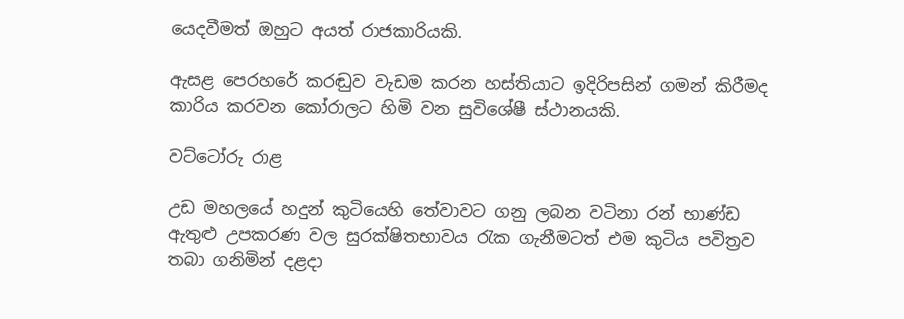යෙදවීමත් ඔහුට අයත් රාජකාරියකි.

ඇසළ පෙරහරේ කරඬුව වැඩම කරන හස්තියාට ඉදිරිපසින් ගමන් කිරීමද කාරිය කරවන කෝරාලට හිමි වන සුවිශේෂී ස්ථානයකි.

වට්ටෝරු රාළ

උඩ මහලයේ හදුන් කුටියෙහි තේවාවට ගනු ලබන වටිනා රන් භාණ්ඩ ඇතුළු උපකරණ වල සුරක්ෂිතභාවය රැක ගැනීමටත් එම කුටිය පවිත්‍රව තබා ගනිමින් දළදා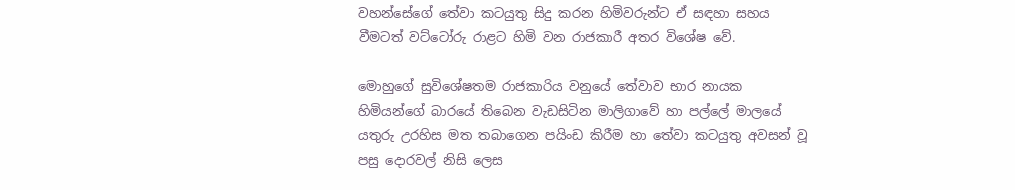වහන්සේගේ තේවා කටයුතු සිදු කරන හිමිවරුන්ට ඒ සඳහා සහය වීමටත් වට්ටෝරු රාළට හිමි වන රාජකාරී අතර විශේෂ වේ.

මොහුගේ සුවිශේෂතම රාජකාරිය වනුයේ තේවාව භාර නායක හිමියන්ගේ බාරයේ තිබෙන වැඩසිටින මාලිගාවේ හා පල්ලේ මාලයේ යතුරු උරහිස මත තබාගෙන පයිංඩ කිරීම හා තේවා කටයුතු අවසන් වූ පසු දොරවල් නිසි ලෙස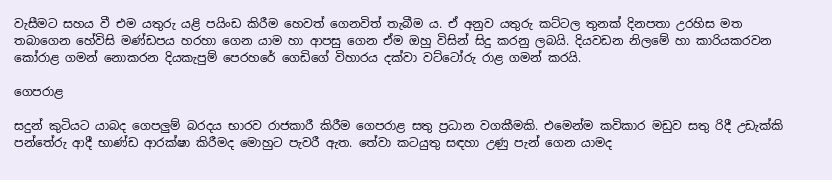වැසීමට සහය වී එම යතුරු යළි පයිංඩ කිරීම හෙවත් ගෙනවිත් තැබීම ය. ඒ අනුව යතුරු කට්ටල තුනක් දිනපතා උරහිස මත තබාගෙන හේවිසි මණ්ඩපය හරහා ගෙන යාම හා ආපසු ගෙන ඒම ඔහු විසින් සිදු කරනු ලබයි. දියවඩන නිලමේ හා කාරියකරවන කෝරාළ ගමන් නොකරන දියකැපුම් පෙරහරේ ගෙඩිගේ විහාරය දක්වා වට්ටෝරු රාළ ගමන් කරයි.

ගෙපරාළ

සදුන් කුටියට යාබද ගෙපලුම් බරදය භාරව රාජකාරී කිරීම ගෙපරාළ සතු ප්‍රධාන වගකීමකි. එමෙන්ම කවිකාර මඩුව සතු රිදී උඩැක්කි පන්තේරු ආදී භාණ්ඩ ආරක්ෂා කිරීමද මොහුට පැවරී ඇත. තේවා කටයුතු සඳහා උණු පැන් ගෙන යාමද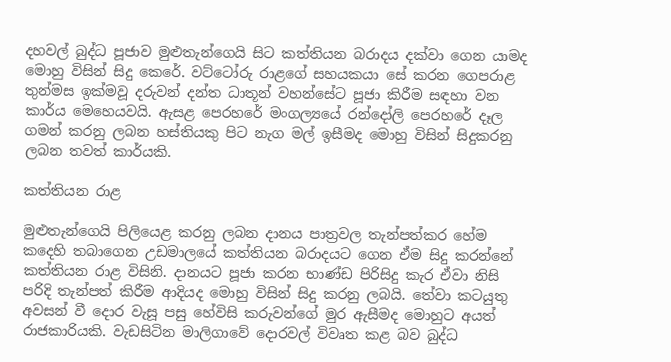දහවල් බුද්ධ පූජාව මුළුතැන්ගෙයි සිට කත්තියන බරාදය දක්වා ගෙන යාමද මොහු විසින් සිදු කෙරේ. වට්ටෝරු රාළගේ සහයකයා සේ කරන ගෙපරාළ තුන්මස ඉක්මවූ දරුවන් දන්ත ධාතූන් වහන්සේට පූජා කිරීම සඳහා වන කාර්ය මෙහෙයවයි. ඇසළ පෙරහරේ මංගල්‍යයේ රන්දෝලි පෙරහරේ දෑල ගමන් කරනු ලබන හස්තියකු පිට නැග මල් ඉසීමද මොහු විසින් සිදුකරනු ලබන තවත් කාර්යකි.

කත්තියන රාළ

මුළුතැන්ගෙයි පිලියෙළ කරනු ලබන දානය පාත්‍රවල තැන්පත්කර හේම කදෙහි තබාගෙන උඩමාලයේ කත්තියන බරාදයට ගෙන ඒම සිදු කරන්නේ කත්තියන රාළ විසිනි. දානයට පූජා කරන භාණ්ඩ පිරිසිදු කැර ඒවා නිසි පරිදි තැන්පත් කිරීම ආදියද මොහු විසින් සිදු කරනු ලබයි. තේවා කටයුතු අවසන් වී දොර වැසූ පසු හේවිසි කරුවන්ගේ මුර ඇසීමද මොහුට අයත් රාජකාරියකි. වැඩසිටින මාලිගාවේ දොරවල් විවෘත කළ බව බුද්ධ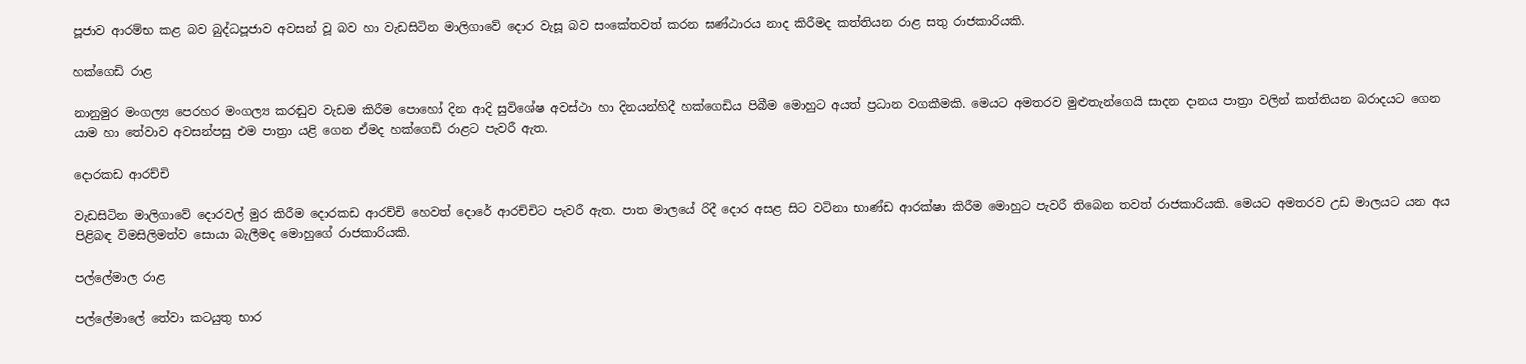පූජාව ආරම්භ කළ බව බුද්ධපූජාව අවසන් වූ බව හා වැඩසිටින මාලිගාවේ දොර වැසූ බව සංකේතවත් කරන ඝණ්ඨාරය නාද කිරීමද කත්තියන රාළ සතු රාජකාරියකි.

හක්ගෙඩි රාළ

නානුමුර මංගල්‍ය පෙරහර මංගල්‍ය කරඬුව වැඩම කිරීම පොහෝ දින ආදි සුවිශේෂ අවස්ථා හා දිනයන්හිදී හක්ගෙඩිය පිබීම මොහුට අයත් ප්‍රධාන වගකීමකි. මෙයට අමතරව මුළුතැන්ගෙයි සාදන දානය පාත්‍රා වලින් කත්තියන බරාදයට ගෙන යාම හා තේවාව අවසන්පසු එම පාත්‍රා යළි ගෙන ඒමද හක්ගෙඩි රාළට පැවරී ඇත.

දොරකඩ ආරච්චි

වැඩසිටින මාලිගාවේ දොරවල් මුර කිරීම දොරකඩ ආරච්චි හෙවත් දොරේ ආරච්චිට පැවරී ඇත. පාත මාලයේ රිදී දොර අසළ සිට වටිනා භාණ්ඩ ආරක්ෂා කිරීම මොහුට පැවරී තිබෙන තවත් රාජකාරියකි. මෙයට අමතරව උඩ මාලයට යන අය පිළිබඳ විමසිලිමත්ව සොයා බැලීමද මොහුගේ රාජකාරියකි.

පල්ලේමාල රාළ

පල්ලේමාලේ තේවා කටයුතු භාර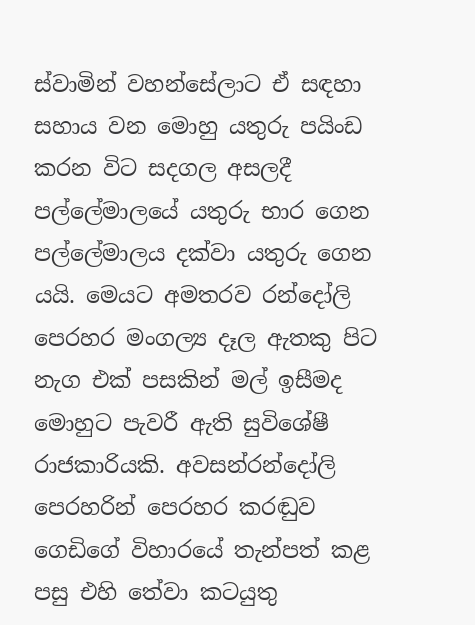ස්වාමින් වහන්සේලාට ඒ සඳහා සහාය වන මොහු යතුරු පයිංඩ කරන විට සදගල අසලදී පල්ලේමාලයේ යතුරු භාර ගෙන පල්ලේමාලය දක්වා යතුරු ගෙන යයි. මෙයට අමතරව රන්දෝලි පෙරහර මංගල්‍ය දෑල ඇතකු පිට නැග එක් පසකින් මල් ඉසීමද මොහුට පැවරී ඇති සුවිශේෂී රාජකාරියකි. අවසන්රන්දෝලි පෙරහරින් පෙරහර කරඬුව ගෙඩිගේ විහාරයේ තැන්පත් කළ පසු එහි තේවා කටයුතු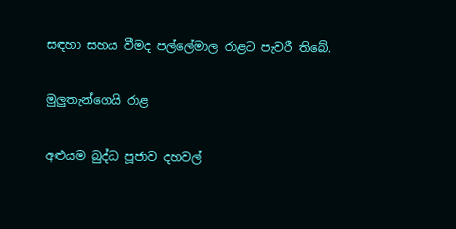සඳහා සහය වීමද පල්ලේමාල රාළට පැවරී තිබේ.

මුලුතැන්ගෙයි රාළ

අළුයම බුද්ධ පූජාව දහවල්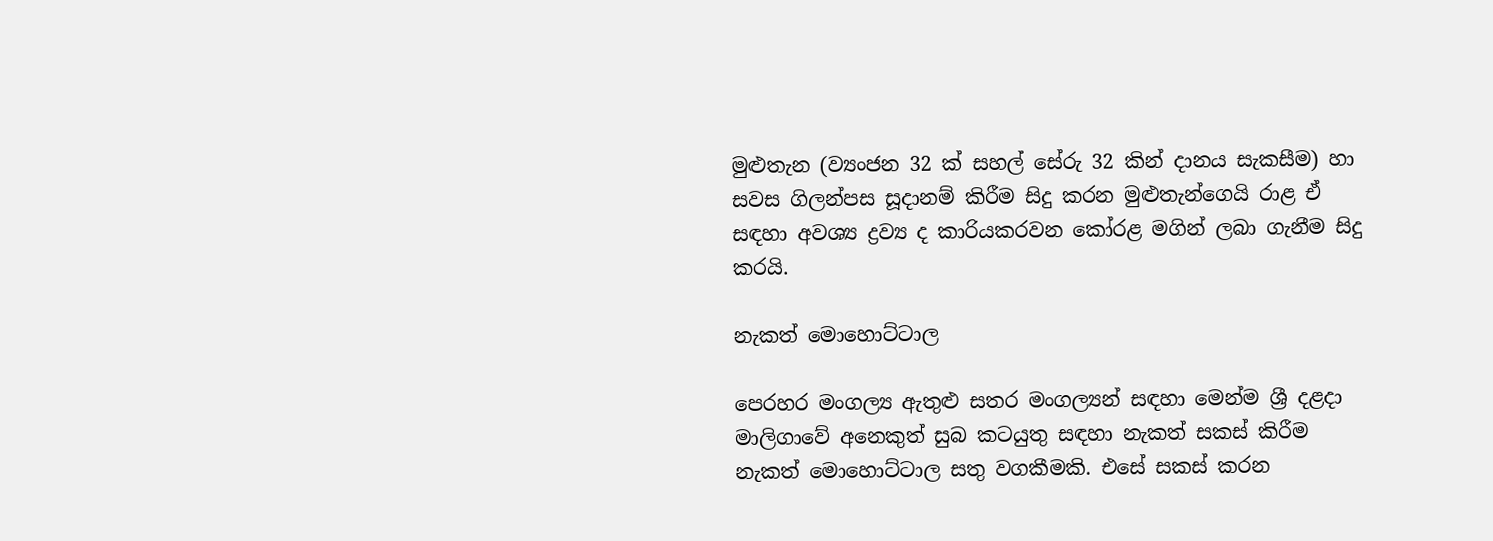මුළුතැන (ව්‍යංජන 32 ක් සහල් සේරු 32 කින් දානය සැකසීම) හා සවස ගිලන්පස සූදානම් කිරීම සිදු කරන මුළුතැන්ගෙයි රාළ ඒ සඳහා අවශ්‍ය ද්‍රව්‍ය ද කාරියකරවන කෝරළ මගින් ලබා ගැනීම සිදු කරයි.

නැකත් මොහොට්ටාල

පෙරහර මංගල්‍ය ඇතුළු සතර මංගල්‍යන් සඳහා මෙන්ම ශ්‍රී දළදා මාලිගාවේ අනෙකුත් සුබ කටයුතු සඳහා නැකත් සකස් කිරීම නැකත් මොහොට්ටාල සතු වගකීමකි. එසේ සකස් කරන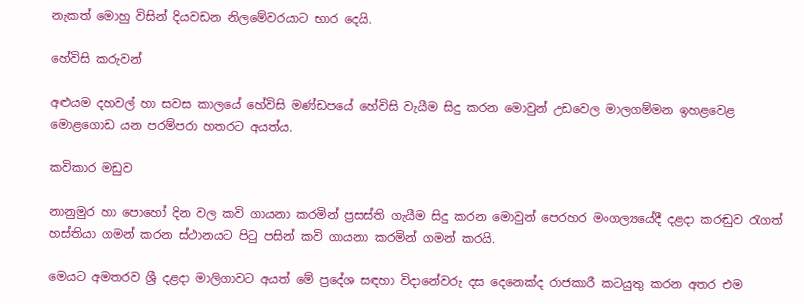නැකත් මොහු විසින් දියවඩන නිලමේවරයාට භාර දෙයි.

හේවිසි කරුවන්

අළුයම දහවල් හා සවස කාලයේ හේවිසි මණ්ඩපයේ හේවිසි වැයීම සිදු කරන මොවුන් උඩවෙල මාලගම්මන ඉහළවෙළ මොළගොඩ යන පරම්පරා හතරට අයත්ය.

කවිකාර මඩුව

නානුමුර හා පොහෝ දින වල කවි ගායනා කරමින් ප්‍රසස්ති ගැයීම සිදු කරන මොවුන් පෙරහර මංගල්‍යයේදී දළදා කරඬුව රැගත් හස්තියා ගමන් කරන ස්ථානයට පිටු පසින් කවි ගායනා කරමින් ගමන් කරයි.

මෙයට අමතරව ශ්‍රී දළදා මාලිගාවට අයත් මේ ප්‍රදේශ සඳහා විදානේවරු දස දෙනෙක්ද රාජකාරී කටයුතු කරන අතර එම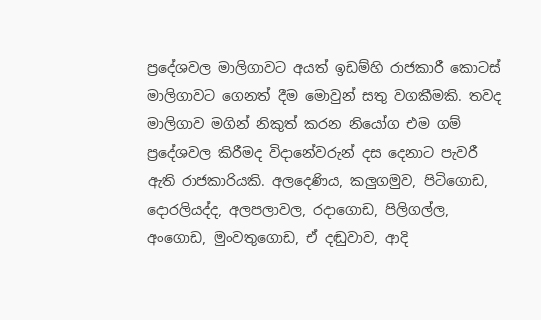ප්‍රදේශවල මාලිගාවට අයත් ඉඩම්හි රාජකාරී කොටස් මාලිගාවට ගෙනත් දීම මොවුන් සතු වගකීමකි. තවද මාලිගාව මගින් නිකුත් කරන නියෝග එම ගම් ප්‍රදේශවල කිරීමද විදානේවරුන් දස දෙනාට පැවරී ඇති රාජකාරියකි. අලදෙණිය, කලුගමුව, පිටිගොඩ, දොරලියද්ද, අලපලාවල, රදාගොඩ, පිලිගල්ල, අංගොඩ, මුංවතුගොඩ, ඒ දඬුවාව, ආදි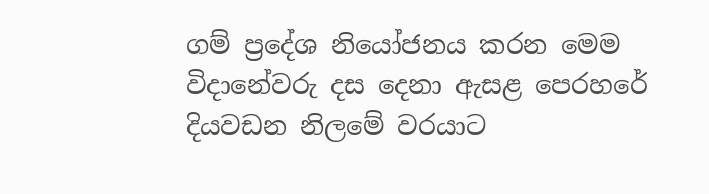ගම් ප්‍රදේශ නියෝජනය කරන මෙම විදානේවරු දස දෙනා ඇසළ පෙරහරේ දියවඩන නිලමේ වරයාට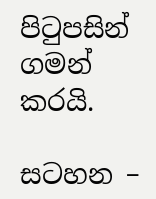පිටුපසින් ගමන් කරයි.

සටහන –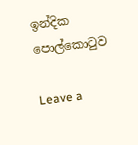ඉන්දික පොල්කොටුව

Leave a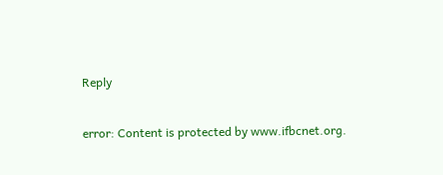Reply

error: Content is protected by www.ifbcnet.org.